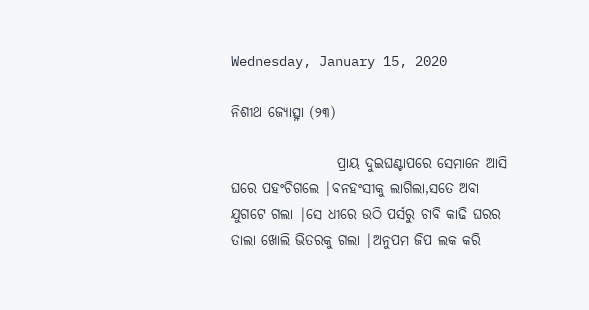Wednesday, January 15, 2020

ନିଶୀଥ ଜ୍ୟୋତ୍ସ୍ନା (୨୩)

                   ପ୍ରାୟ ଦୁଇଘଣ୍ଟାପରେ ସେମାନେ ଆସି ଘରେ ପହଂଚିଗଲେ |ବନହଂସୀକୁ ଲାଗିଲା,ସତେ ଅବା ଯୁଗଟେ ଗଲା |ସେ ଧୀରେ ଉଠି ପର୍ସରୁ ଚାବି କାଢି ଘରର ତାଲା ଖୋଲି ଭିତରକୁ ଗଲା |ଅନୁପମ ଜିପ ଲକ କରି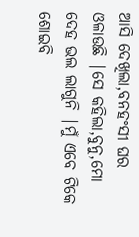ଆସି ଦେଖିଲା,ବନହଂସୀ ଘର ଓଳାଉଛି |ସେ କହିଲା,ବୁନୁ,ମୋ ଦେହ ଭଲ ଲାଗୁନି |ମୁଁ ଏବେ ଟିକେ ଶୋଇବି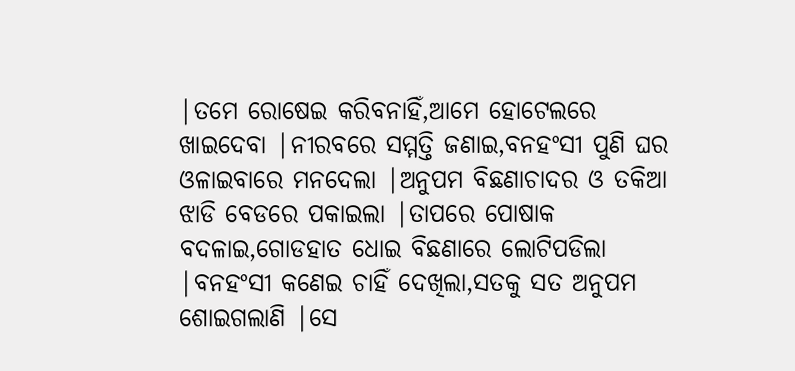|ତମେ ରୋଷେଇ କରିବନାହିଁ,ଆମେ ହୋଟେଲରେ ଖାଇଦେବା |ନୀରବରେ ସମ୍ମତ୍ତି ଜଣାଇ,ବନହଂସୀ ପୁଣି ଘର ଓଳାଇବାରେ ମନଦେଲା |ଅନୁପମ ବିଛଣାଚାଦର ଓ ତକିଆ ଝାଡି ବେଡରେ ପକାଇଲା |ତାପରେ ପୋଷାକ ବଦଳାଇ,ଗୋଡହାତ ଧୋଇ ବିଛଣାରେ ଲୋଟିପଡିଲା |ବନହଂସୀ କଣେଇ ଚାହିଁ ଦେଖିଲା,ସତକୁ ସତ ଅନୁପମ ଶୋଇଗଲାଣି |ସେ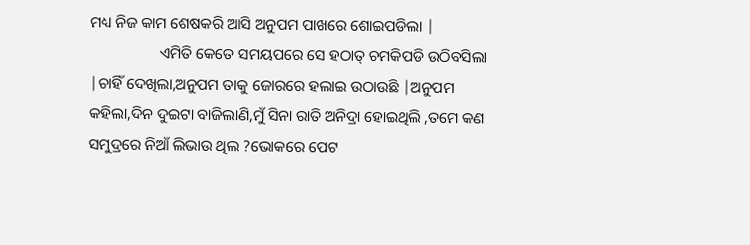ମଧ୍ୟ ନିଜ କାମ ଶେଷକରି ଆସି ଅନୁପମ ପାଖରେ ଶୋଇପଡିଲା |
                  ଏମିତି କେତେ ସମୟପରେ ସେ ହଠାତ୍ ଚମକିପଡି ଉଠିବସିଲା |ଚାହିଁ ଦେଖିଲା,ଅନୁପମ ତାକୁ ଜୋରରେ ହଲାଇ ଉଠାଉଛି |ଅନୁପମ କହିଲା,ଦିନ ଦୁଇଟା ବାଜିଲାଣି,ମୁଁ ସିନା ରାତି ଅନିଦ୍ରା ହୋଇଥିଲି ,ତମେ କଣ ସମୁଦ୍ରରେ ନିଆଁ ଲିଭାଉ ଥିଲ ?ଭୋକରେ ପେଟ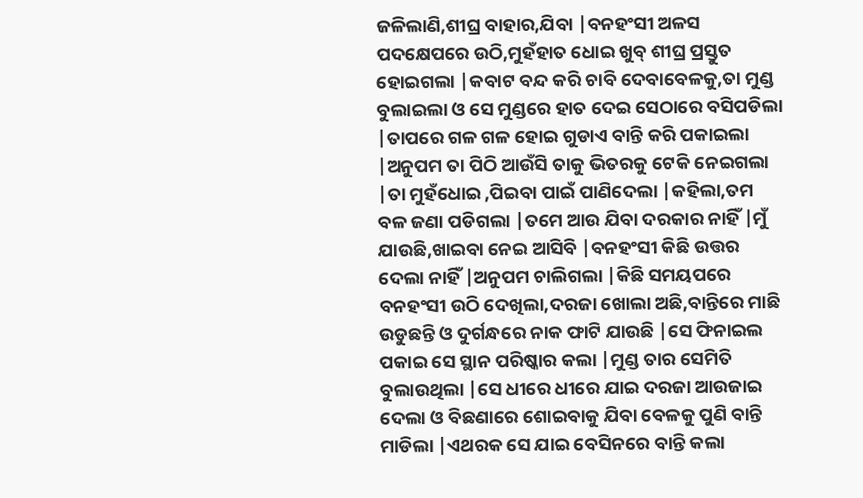ଜଳିଲାଣି,ଶୀଘ୍ର ବାହାର,ଯିବା |ବନହଂସୀ ଅଳସ ପଦକ୍ଷେପରେ ଉଠି,ମୁହଁହାତ ଧୋଇ ଖୁବ୍ ଶୀଘ୍ର ପ୍ରସ୍ତୁତ ହୋଇଗଲା |କବାଟ ବନ୍ଦ କରି ଚାବି ଦେବାବେଳକୁ,ତା ମୁଣ୍ଡ ବୁଲାଇଲା ଓ ସେ ମୁଣ୍ଡରେ ହାତ ଦେଇ ସେଠାରେ ବସିପଡିଲା |ତାପରେ ଗଳ ଗଳ ହୋଇ ଗୁଡାଏ ବାନ୍ତି କରି ପକାଇଲା |ଅନୁପମ ତା ପିଠି ଆଉଁସି ତାକୁ ଭିତରକୁ ଟେକି ନେଇଗଲା |ତା ମୁହଁଧୋଇ ,ପିଇବା ପାଇଁ ପାଣିଦେଲା |କହିଲା,ତମ ବଳ ଜଣା ପଡିଗଲା |ତମେ ଆଉ ଯିବା ଦରକାର ନାହିଁ |ମୁଁ ଯାଉଛି,ଖାଇବା ନେଇ ଆସିବି |ବନହଂସୀ କିଛି ଉତ୍ତର ଦେଲା ନାହିଁ |ଅନୁପମ ଚାଲିଗଲା |କିଛି ସମୟପରେ ବନହଂସୀ ଉଠି ଦେଖିଲା,ଦରଜା ଖୋଲା ଅଛି,ବାନ୍ତିରେ ମାଛି ଉଡୁଛନ୍ତି ଓ ଦୁର୍ଗନ୍ଧରେ ନାକ ଫାଟି ଯାଉଛି |ସେ ଫିନାଇଲ ପକାଇ ସେ ସ୍ଥାନ ପରିଷ୍କାର କଲା |ମୁଣ୍ଡ ତାର ସେମିତି ବୁଲାଉଥିଲା |ସେ ଧୀରେ ଧୀରେ ଯାଇ ଦରଜା ଆଉଜାଇ ଦେଲା ଓ ବିଛଣାରେ ଶୋଇବାକୁ ଯିବା ବେଳକୁ ପୁଣି ବାନ୍ତି ମାଡିଲା |ଏଥରକ ସେ ଯାଇ ବେସିନରେ ବାନ୍ତି କଲା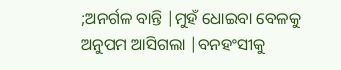;ଅନର୍ଗଳ ବାନ୍ତି |ମୁହଁ ଧୋଇବା ବେଳକୁ ଅନୁପମ ଆସିଗଲା |ବନହଂସୀକୁ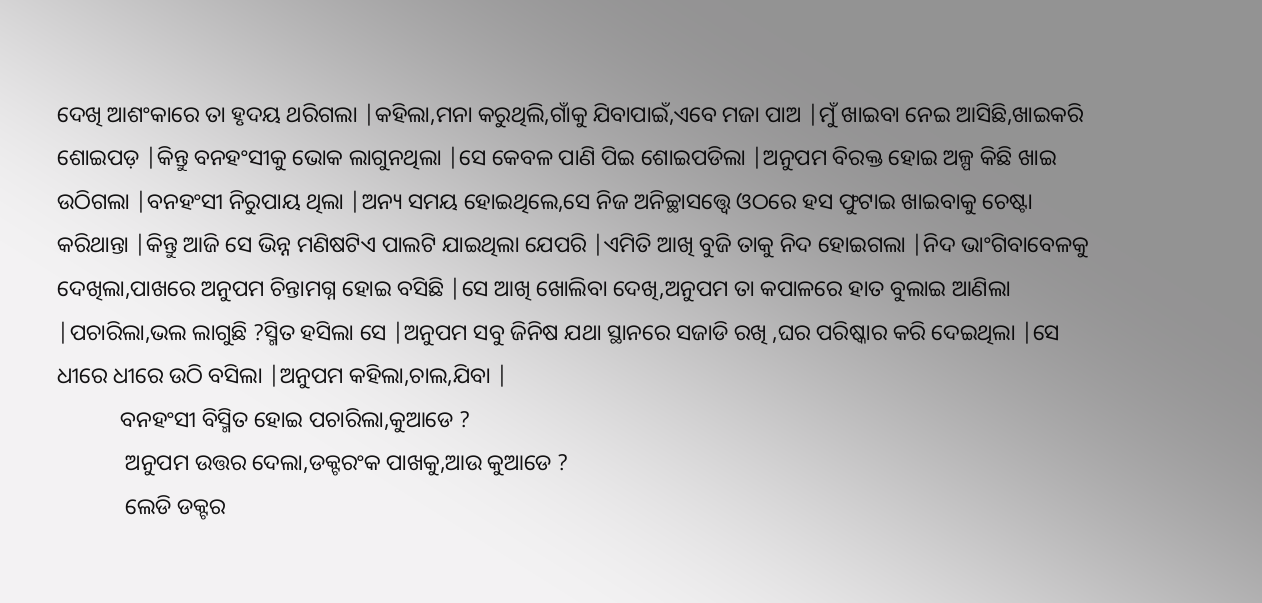ଦେଖି ଆଶଂକାରେ ତା ହୃଦୟ ଥରିଗଲା |କହିଲା,ମନା କରୁଥିଲି,ଗାଁକୁ ଯିବାପାଇଁ,ଏବେ ମଜା ପାଅ |ମୁଁ ଖାଇବା ନେଇ ଆସିଛି,ଖାଇକରି ଶୋଇପଡ଼ |କିନ୍ତୁ ବନହଂସୀକୁ ଭୋକ ଲାଗୁନଥିଲା |ସେ କେବଳ ପାଣି ପିଇ ଶୋଇପଡିଲା |ଅନୁପମ ବିରକ୍ତ ହୋଇ ଅଳ୍ପ କିଛି ଖାଇ ଉଠିଗଲା |ବନହଂସୀ ନିରୁପାୟ ଥିଲା |ଅନ୍ୟ ସମୟ ହୋଇଥିଲେ,ସେ ନିଜ ଅନିଚ୍ଛାସତ୍ତ୍ବେ ଓଠରେ ହସ ଫୁଟାଇ ଖାଇବାକୁ ଚେଷ୍ଟା କରିଥାନ୍ତା |କିନ୍ତୁ ଆଜି ସେ ଭିନ୍ନ ମଣିଷଟିଏ ପାଲଟି ଯାଇଥିଲା ଯେପରି |ଏମିତି ଆଖି ବୁଜି ତାକୁ ନିଦ ହୋଇଗଲା |ନିଦ ଭାଂଗିବାବେଳକୁ ଦେଖିଲା,ପାଖରେ ଅନୁପମ ଚିନ୍ତାମଗ୍ନ ହୋଇ ବସିଛି |ସେ ଆଖି ଖୋଲିବା ଦେଖି,ଅନୁପମ ତା କପାଳରେ ହାତ ବୁଲାଇ ଆଣିଲା |ପଚାରିଲା,ଭଲ ଲାଗୁଛି ?ସ୍ମିତ ହସିଲା ସେ |ଅନୁପମ ସବୁ ଜିନିଷ ଯଥା ସ୍ଥାନରେ ସଜାଡି ରଖି ,ଘର ପରିଷ୍କାର କରି ଦେଇଥିଲା |ସେ ଧୀରେ ଧୀରେ ଉଠି ବସିଲା |ଅନୁପମ କହିଲା,ଚାଲ,ଯିବା |
           ବନହଂସୀ ବିସ୍ମିତ ହୋଇ ପଚାରିଲା,କୁଆଡେ ?
            ଅନୁପମ ଉତ୍ତର ଦେଲା,ଡକ୍ଟରଂକ ପାଖକୁ,ଆଉ କୁଆଡେ ?
            ଲେଡି ଡକ୍ଟର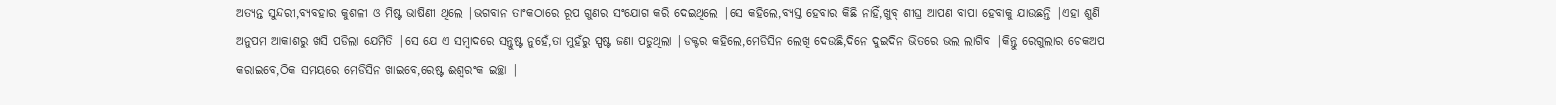ଅତ୍ୟନ୍ତ ସୁନ୍ଦରୀ,ବ୍ୟବହାର କୁଶଳୀ ଓ ମିଷ୍ଟ ଭାଷିଣୀ ଥିଲେ |ଭଗବାନ ତାଂକଠାରେ ରୂପ ଗୁଣର ସଂଯୋଗ କରି ଦେଇଥିଲେ |ସେ କହିଲେ,ବ୍ୟସ୍ତ ହେବାର କିଛି ନାହିଁ,ଖୁବ୍ ଶୀଘ୍ର ଆପଣ ବାପା ହେବାକୁ ଯାଉଛନ୍ତି |ଏହା ଶୁଣି ଅନୁପମ ଆକାଶରୁ ଖସି ପଡିଲା ଯେମିତି |ସେ ଯେ ଏ ସମ୍ବାଦରେ ସନ୍ତୁଷ୍ଟ ନୁହେଁ,ତା ମୁହଁରୁ ସ୍ପଷ୍ଟ ଜଣା ପଡୁଥିଲା |ଡକ୍ଟର କହିଲେ,ମେଡିସିନ ଲେଖି ଦେଉଛି,ଦିନେ ଦୁଇଦିନ ଭିତରେ ଭଲ ଲାଗିବ |କିନ୍ତୁ ରେଗୁଲାର ଚେକଅପ କରାଇବେ,ଠିକ ସମୟରେ ମେଡିସିନ ଖାଇବେ,ରେଷ୍ଟ ଈଶ୍ବରଂକ ଇଚ୍ଛା |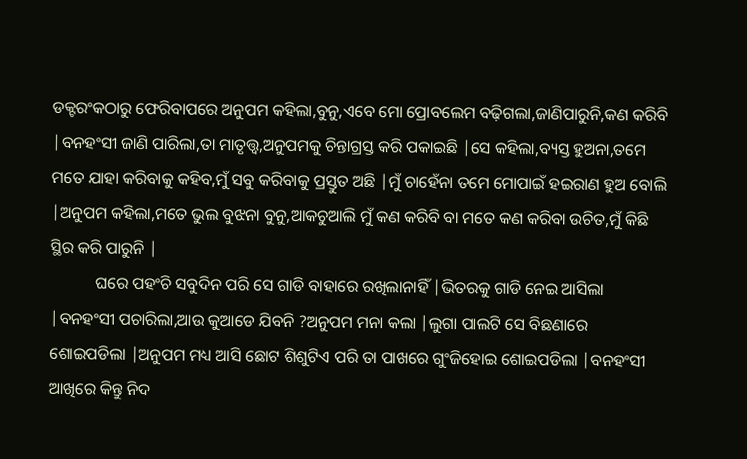ଡକ୍ଟରଂକଠାରୁ ଫେରିବାପରେ ଅନୁପମ କହିଲା,ବୁନୁ,ଏବେ ମୋ ପ୍ରୋବଲେମ ବଢ଼ିଗଲା,ଜାଣିପାରୁନି,କଣ କରିବି |ବନହଂସୀ ଜାଣି ପାରିଲା,ତା ମାତୃତ୍ତ୍ବ,ଅନୁପମକୁ ଚିନ୍ତାଗ୍ରସ୍ତ କରି ପକାଇଛି |ସେ କହିଲା,ବ୍ୟସ୍ତ ହୁଅନା,ତମେ ମତେ ଯାହା କରିବାକୁ କହିବ,ମୁଁ ସବୁ କରିବାକୁ ପ୍ରସ୍ତୁତ ଅଛି |ମୁଁ ଚାହେଁନା ତମେ ମୋପାଇଁ ହଇରାଣ ହୁଅ ବୋଲି |ଅନୁପମ କହିଲା,ମତେ ଭୁଲ ବୁଝନା ବୁନୁ,ଆକଚୁଆଲି ମୁଁ କଣ କରିବି ବା ମତେ କଣ କରିବା ଉଚିତ,ମୁଁ କିଛି ସ୍ଥିର କରି ପାରୁନି |
           ଘରେ ପହଂଚି ସବୁଦିନ ପରି ସେ ଗାଡି ବାହାରେ ରଖିଲାନାହିଁ |ଭିତରକୁ ଗାଡି ନେଇ ଆସିଲା |ବନହଂସୀ ପଚାରିଲା,ଆଉ କୁଆଡେ ଯିବନି ?ଅନୁପମ ମନା କଲା |ଲୁଗା ପାଲଟି ସେ ବିଛଣାରେ ଶୋଇପଡିଲା |ଅନୁପମ ମଧ୍ୟ ଆସି ଛୋଟ ଶିଶୁଟିଏ ପରି ତା ପାଖରେ ଗୁଂଜିହୋଇ ଶୋଇପଡିଲା |ବନହଂସୀ ଆଖିରେ କିନ୍ତୁ ନିଦ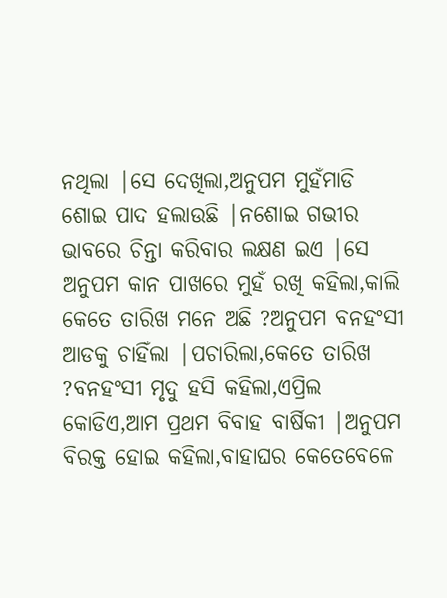ନଥିଲା |ସେ ଦେଖିଲା,ଅନୁପମ ମୁହଁମାଡି ଶୋଇ ପାଦ ହଲାଉଛି |ନଶୋଇ ଗଭୀର ଭାବରେ ଚିନ୍ତା କରିବାର ଲକ୍ଷଣ ଇଏ |ସେ ଅନୁପମ କାନ ପାଖରେ ମୁହଁ ରଖି କହିଲା,କାଲି କେତେ ତାରିଖ ମନେ ଅଛି ?ଅନୁପମ ବନହଂସୀ ଆଡକୁ ଚାହିଁଲା |ପଚାରିଲା,କେତେ ତାରିଖ ?ବନହଂସୀ ମୃଦୁ ହସି କହିଲା,ଏପ୍ରିଲ କୋଡିଏ,ଆମ ପ୍ରଥମ ବିବାହ ବାର୍ଷିକୀ |ଅନୁପମ ବିରକ୍ତ ହୋଇ କହିଲା,ବାହାଘର କେତେବେଳେ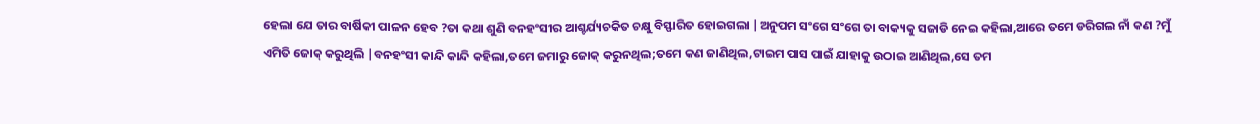ହେଲା ଯେ ତାର ବାର୍ଷିକୀ ପାଳନ ହେବ ?ତା କଥା ଶୁଣି ବନହଂସୀର ଆଶ୍ଚର୍ଯ୍ୟଚକିତ ଚକ୍ଷୁ ବିସ୍ଫାରିତ ହୋଇଗଲା |ଅନୁପମ ସଂଗେ ସଂଗେ ତା ବାକ୍ୟକୁ ସଜାଡି ନେଇ କହିଲା,ଆରେ ତମେ ଡରିଗଲ ନାଁ କଣ ?ମୁଁ ଏମିତି ଜୋକ୍ କରୁଥିଲି |ବନହଂସୀ କାନ୍ଦି କାନ୍ଦି କହିଲା,ତମେ ଜମାରୁ ଜୋକ୍ କରୁନଥିଲ;ତମେ କଣ ଜାଣିଥିଲ,ଟାଇମ ପାସ ପାଇଁ ଯାହାକୁ ଉଠାଇ ଆଣିଥିଲ,ସେ ତମ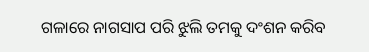ଗଳାରେ ନାଗସାପ ପରି ଝୁଲି ତମକୁ ଦଂଶନ କରିବ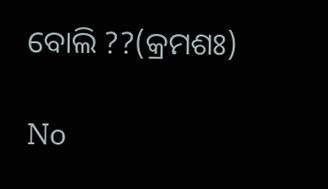ବୋଲି ??(କ୍ରମଶଃ)

No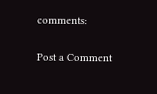comments:

Post a Comment